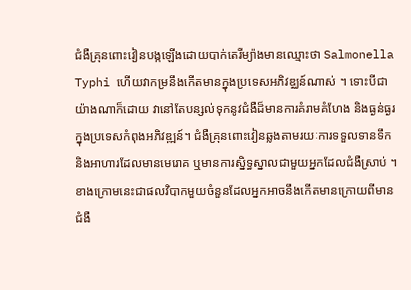ជំងឺគ្រុនពោះវៀនបង្កឡើងដោយបាក់តេរីម្យ៉ាងមានឈ្មោះថា Salmonella Typhi ហើយវាកម្រនឹងកើតមានក្នុងប្រទេសអភិវឌ្ឈន៍ណាស់ ។ ទោះបីជាយ៉ាងណាក៏ដោយ វានៅតែបន្សល់ទុកនូវជំងឺដ៏មានការគំរាមគំហែង និងធ្ងន់ធ្ងរក្នុងប្រទេសកំពុងអភិវឌ្ឍន៍។ ជំងឺគ្រុនពោះវៀនឆ្លងតាមរយៈការទទួលទានទឹក និងអាហារដែលមានមេរោគ ឬមានការស្និទ្ធស្នាលជាមួយអ្នកដែលជំងឺស្រាប់ ។ ខាងក្រោមនេះជាផលវិបាកមួយចំនួនដែលអ្នកអាចនឹងកើតមានក្រោយពីមានជំងឺ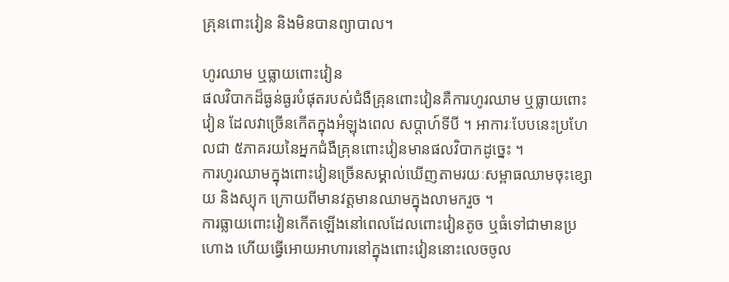គ្រុនពោះវៀន និងមិនបានព្យាបាល។

ហូរឈាម ឬធ្លាយពោះវៀន
ផលវិបាកដ៏ធ្ងន់ធ្ងរបំផុតរបស់ជំងឺគ្រុនពោះវៀនគឺការហូរឈាម ឬធ្លាយពោះវៀន ដែលវាច្រើនកើតក្នុងអំឡុងពេល សប្តាហ៍ទីបី ។ អាការៈបែបនេះប្រហែលជា ៥ភាគរយនៃអ្នកជំងឺគ្រុនពោះវៀនមានផលវិបាកដូច្នេះ ។
ការហូរឈាមក្នុងពោះវៀនច្រើនសម្គាល់ឃើញតាមរយៈសម្ពាធឈាមចុះខ្សោយ និងស្យុក ក្រោយពីមានវត្តមានឈាមក្នុងលាមករួច ។
ការធ្លាយពោះវៀនកើតឡើងនៅពេលដែលពោះវៀនតូច ឬធំទៅជាមានប្រហោង ហើយធ្វើអោយអាហារនៅក្នុងពោះវៀននោះលេចចូល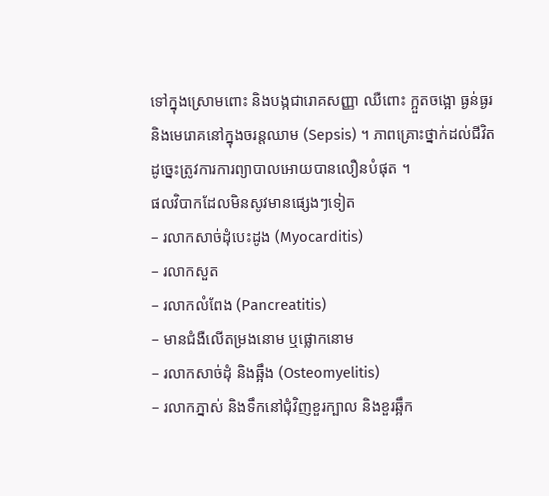ទៅក្នុងស្រោមពោះ និងបង្កជារោគសញ្ញា ឈឺពោះ ក្អួតចង្អោ ធ្ងន់ធ្ងរ និងមេរោគនៅក្នុងចរន្តឈាម (Sepsis) ។ ភាពគ្រោះថ្នាក់ដល់ជីវិតដូច្នេះត្រូវការការព្យាបាលអោយបានលឿនបំផុត ។
ផលវិបាកដែលមិនសូវមានផ្សេងៗទៀត
– រលាកសាច់ដុំបេះដូង (Myocarditis)
– រលាកសួត
– រលាកលំពែង (Pancreatitis)
– មានជំងឺលើតម្រងនោម ឬផ្លោកនោម
– រលាកសាច់ដុំ និងឆ្អឹង (Osteomyelitis)
– រលាកភ្នាស់ និងទឹកនៅជុំវិញខួរក្បាល និងខួរឆ្អឹក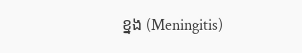ខ្នង (Meningitis)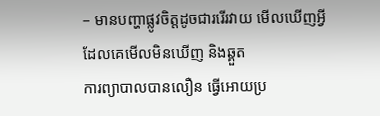– មានបញ្ហាផ្លូវចិត្តដូចជាររើរវាយ មើលឃើញអ្វីដែលគេមើលមិនឃើញ និងឆ្គួត
ការព្យាបាលបានលឿន ធ្វើអោយប្រ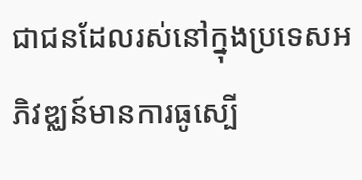ជាជនដែលរស់នៅក្នុងប្រទេសអភិវឌ្ឈន៍មានការធូស្បើ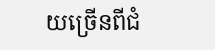យច្រើនពីជំ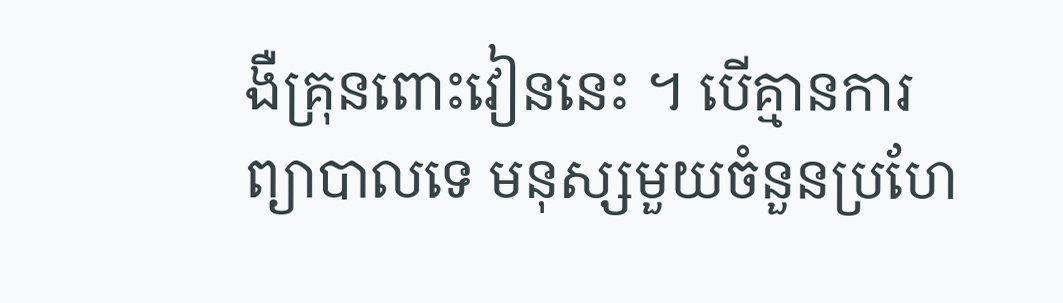ងឺគ្រុនពោះវៀននេះ ។ បើគ្មានការព្យាបាលទេ មនុស្សមួយចំនួនប្រហែ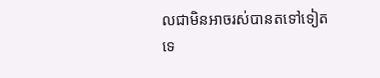លជាមិនអាចរស់បានតទៅទៀតទេ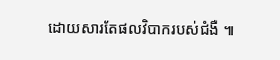ដោយសារតែផលវិបាករបស់ជំងឺ ៕